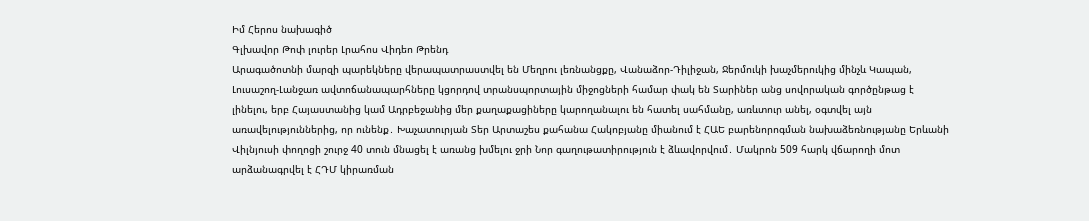Իմ Հերոս նախագիծ
Գլխավոր Թոփ լուրեր Լրահոս Վիդեո Թրենդ
Արագածոտնի մարզի պարեկները վերապատրաստվել են Մեղրու լեռնանցքը, Վանաձոր-Դիլիջան, Ջերմուկի խաչմերուկից մինչև Կապան, Լուսաշող-Լանջառ ավտոճանապարհները կցորդով տրանսպորտային միջոցների համար փակ են Տարիներ անց սովորական գործընթաց է լինելու, երբ Հայաստանից կամ Ադրբեջանից մեր քաղաքացիները կարողանալու են հատել սահմանը, առևտուր անել, օգտվել այն առավելություններից, որ ունենք․ Խաչատուրյան Տեր Արտաշես քահանա Հակոբյանը միանում է ՀԱԵ բարենորոգման նախաձեռնությանը Երևանի Վիլնյուսի փողոցի շուրջ 40 տուն մնացել է առանց խմելու ջրի Նոր գաղութատիրություն է ձևավորվում․ Մակրոն 509 հարկ վճարողի մոտ արձանագրվել է ՀԴՄ կիրառման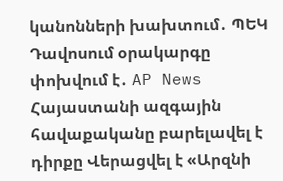կանոնների խախտում․ ՊԵԿ Դավոսում օրակարգը փոխվում է․ AP News Հայաստանի ազգային հավաքականը բարելավել է դիրքը Վերացվել է «Արզնի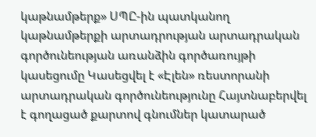կաթնամթերք» ՍՊԸ-ին պատկանող կաթնամթերքի արտադրության արտադրական գործունեության առանձին գործառույթի կասեցումը Կասեցվել է «Էլեն» ռեստորանի արտադրական գործունեությունը Հայտնաբերվել է գողացած քարտով գնումներ կատարած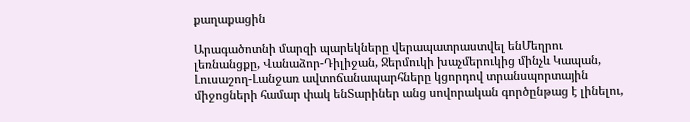քաղաքացին

Արագածոտնի մարզի պարեկները վերապատրաստվել ենՄեղրու լեռնանցքը, Վանաձոր-Դիլիջան, Ջերմուկի խաչմերուկից մինչև Կապան, Լուսաշող-Լանջառ ավտոճանապարհները կցորդով տրանսպորտային միջոցների համար փակ ենՏարիներ անց սովորական գործընթաց է լինելու,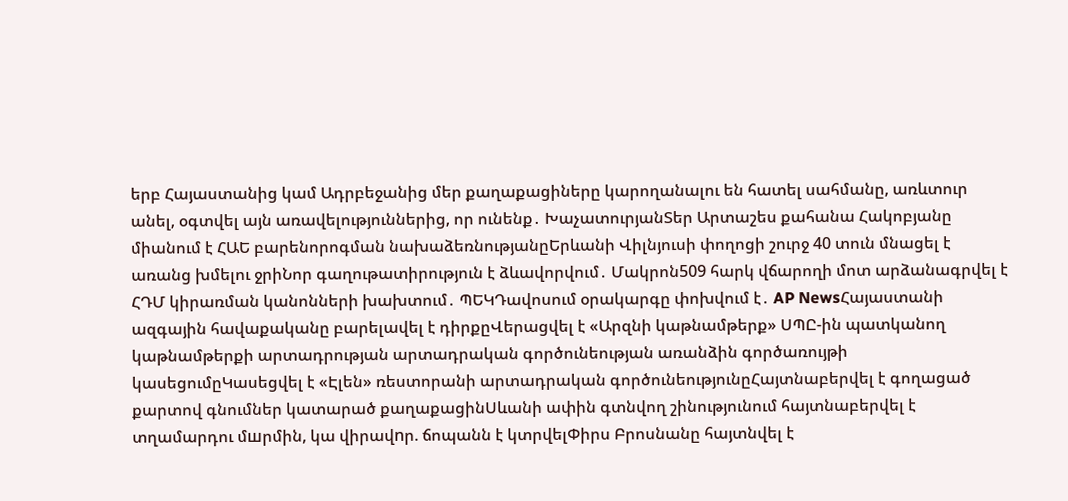երբ Հայաստանից կամ Ադրբեջանից մեր քաղաքացիները կարողանալու են հատել սահմանը, առևտուր անել, օգտվել այն առավելություններից, որ ունենք․ ԽաչատուրյանՏեր Արտաշես քահանա Հակոբյանը միանում է ՀԱԵ բարենորոգման նախաձեռնությանըԵրևանի Վիլնյուսի փողոցի շուրջ 40 տուն մնացել է առանց խմելու ջրիՆոր գաղութատիրություն է ձևավորվում․ Մակրոն509 հարկ վճարողի մոտ արձանագրվել է ՀԴՄ կիրառման կանոնների խախտում․ ՊԵԿԴավոսում օրակարգը փոխվում է․ AP NewsՀայաստանի ազգային հավաքականը բարելավել է դիրքըՎերացվել է «Արզնի կաթնամթերք» ՍՊԸ-ին պատկանող կաթնամթերքի արտադրության արտադրական գործունեության առանձին գործառույթի կասեցումըԿասեցվել է «Էլեն» ռեստորանի արտադրական գործունեությունըՀայտնաբերվել է գողացած քարտով գնումներ կատարած քաղաքացինՍևանի ափին գտնվող շինությունում հայտնաբերվել է տղամարդու մшրմին, կա վիրավnր. ճոպանն է կտրվելՓիրս Բրոսնանը հայտնվել է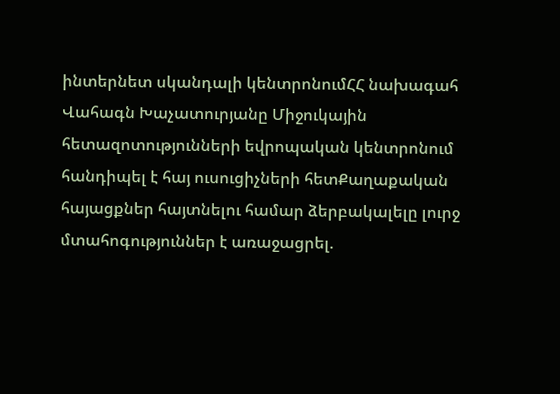ինտերնետ սկանդալի կենտրոնումՀՀ նախագահ Վահագն Խաչատուրյանը Միջուկային հետազոտությունների եվրոպական կենտրոնում հանդիպել է հայ ուսուցիչների հետՔաղաքական հայացքներ հայտնելու համար ձերբակալելը լուրջ մտահոգություններ է առաջացրել.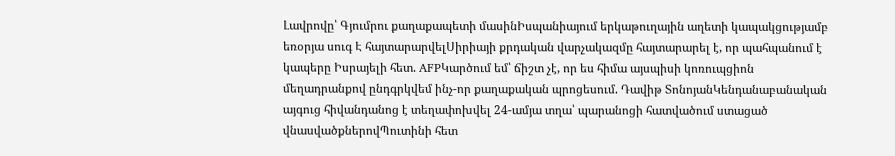Լավրովը՝ Գյումրու քաղաքապետի մասինԻսպանիայում երկաթուղային աղետի կապակցությամբ եռօրյա սուգ Է հայտարարվելՍիրիայի քրդական վարչակազմը հայտարարել է, որ պահպանում է կապերը Իսրայելի հետ. AFPԿարծում եմ՝ ճիշտ չէ, որ ես հիմա այսպիսի կոռուպցիոն մեղադրանքով ընդգրկվեմ ինչ-որ քաղաքական պրոցեսում. Դավիթ ՏոնոյանԿենդանաբանական այգուց հիվանդանոց է տեղափոխվել 24-ամյա տղա՝ պարանոցի հատվածում ստացած վնասվածքներովՊուտինի հետ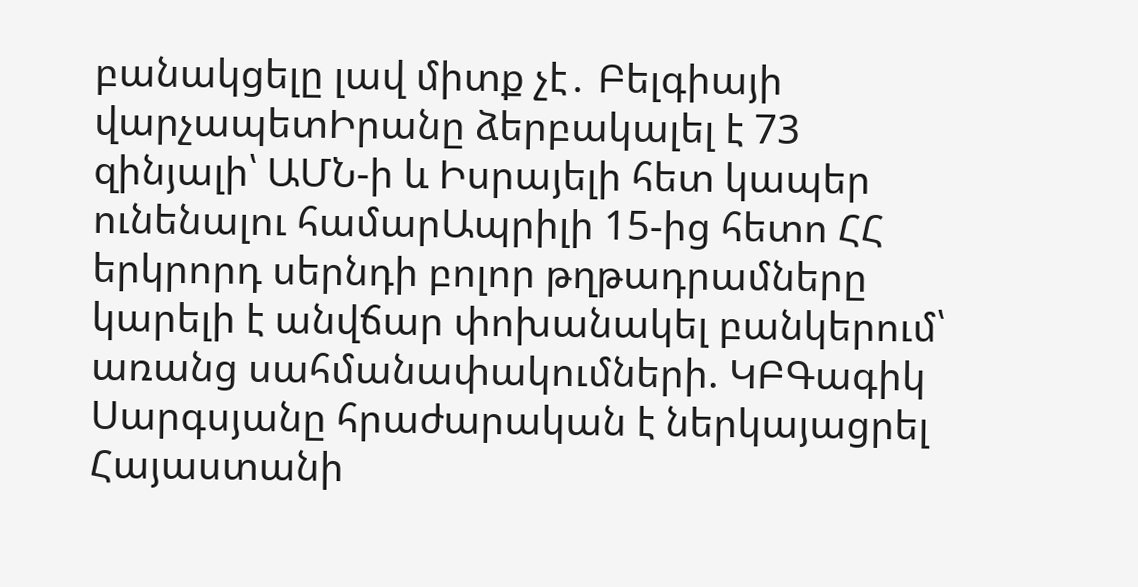բանակցելը լավ միտք չէ․ Բելգիայի վարչապետԻրանը ձերբակալել է 73 զինյալի՝ ԱՄՆ-ի և Իսրայելի հետ կապեր ունենալու համարԱպրիլի 15-ից հետո ՀՀ երկրորդ սերնդի բոլոր թղթադրամները կարելի է անվճար փոխանակել բանկերում՝ առանց սահմանափակումների. ԿԲԳագիկ Սարգսյանը հրաժարական է ներկայացրել Հայաստանի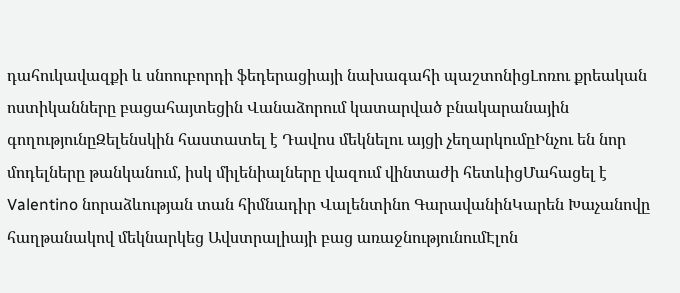դահուկավազքի և սնոուբորդի ֆեդերացիայի նախագահի պաշտոնիցԼոռու քրեական ոստիկանները բացահայտեցին Վանաձորում կատարված բնակարանային գողությունըԶելենսկին հաստատել է Դավոս մեկնելու այցի չեղարկումըԻնչու են նոր մոդելները թանկանում, իսկ միլենիալները վազում վինտաժի հետևիցՄահացել է Valentino նորաձևության տան հիմնադիր Վալենտինո ԳարավանինԿարեն Խաչանովը հաղթանակով մեկնարկեց Ավստրալիայի բաց առաջնությունումԷլոն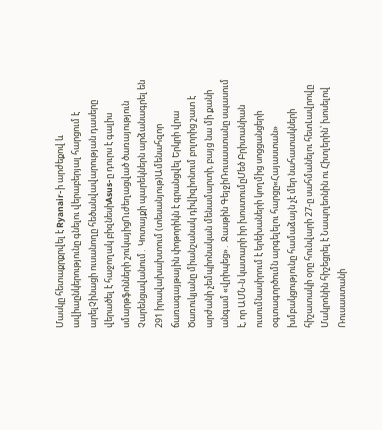Մասկը հետաքրքրվել է Ryanair-ի արժեքով և ավիաընկերությունը գնելու վերաբերյալ հարցում է արելՉինացի ուսանողը հեծանվավարության դասերը վերածել է հաջողակ բիզնեսիAsus-ը դուրս է գալիս սմարթֆոնների շուկայիցՈւժեղացված ծառայություն Չարենցավանում․ Կոտայքի պարեկներն արձանագրել են 291 իրավախախտում (տեսանյութ)Ամենահզոր ճառագայթային փոթորիկն է գրանցվել Երկրի վրա Ծառուկյանը միանշանակ դիվիզիոնում բոլորից շատ է արժանի չեմպիոնական մենամարտի, բայց նա մի քանի անգամ «վրիպեց»․ Ջասթին ԳեյջիՌուսաստանը սպասում է, որ ԱՄՆ-ն կատարի իր խոստումըՄեծ Բրիտանիան ուսումնասիրում է երեխաների կողմից սոցցանցերի օգտագործումն արգելելու հարցը«Հայաստան» խմբակցությունը համաձայն չէ մեր նահատակների հիշատակի օրը հունվարի 27-ը սահմանելու հետԼավրովը Մակրոնին հիշեցրել է Նապոլեոնին ու Հիտլերին՝ խոսելով Ռուսաստանի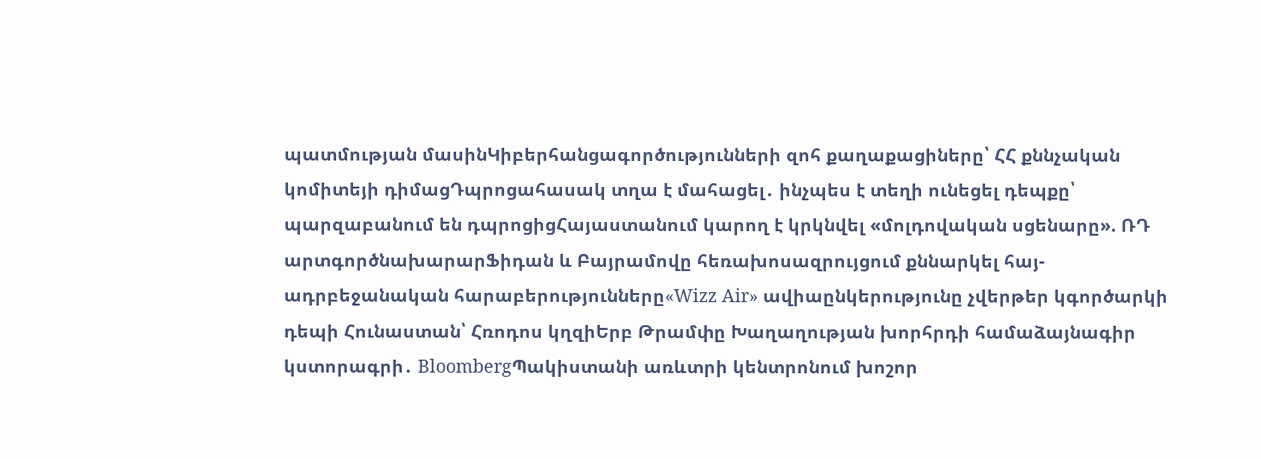պատմության մասինԿիբերհանցագործությունների զոհ քաղաքացիները՝ ՀՀ քննչական կոմիտեյի դիմացԴպրոցահասակ տղա է մահացել․ ինչպես է տեղի ունեցել դեպքը՝ պարզաբանում են դպրոցիցՀայաստանում կարող է կրկնվել «մոլդովական սցենարը». ՌԴ արտգործնախարարՖիդան և Բայրամովը հեռախոսազրույցում քննարկել հայ-ադրբեջանական հարաբերությունները«Wizz Air» ավիաընկերությունը չվերթեր կգործարկի դեպի Հունաստան՝ Հռոդոս կղզիԵրբ Թրամփը Խաղաղության խորհրդի համաձայնագիր կստորագրի․ BloombergՊակիստանի առևտրի կենտրոնում խոշոր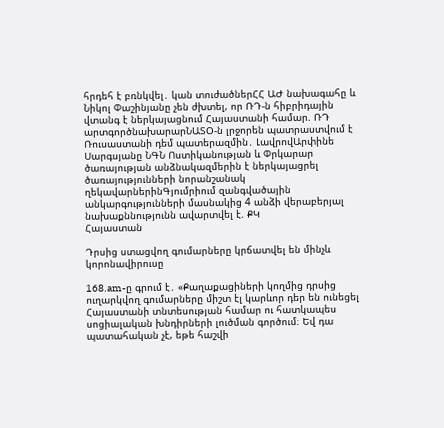հրդեհ է բռնկվել․ կան տուժածներՀՀ ԱԺ նախագահը և Նիկոլ Փաշինյանը չեն ժխտել, որ ՌԴ-ն հիբրիդային վտանգ է ներկայացնում Հայաստանի համար. ՌԴ արտգործնախարարՆԱՏՕ-ն լրջորեն պատրաստվում է Ռուսաստանի դեմ պատերազմին․ ԼավրովԱրփինե Սարգսյանը ՆԳՆ Ոստիկանության և Փրկարար ծառայության անձնակազմերին է ներկայացրել ծառայությունների նորանշանակ ղեկավարներինԳյումրիում զանգվածային անկարգությունների մասնակից 4 անձի վերաբերյալ նախաքննությունն ավարտվել է. ՔԿ
Հայաստան

Դրսից ստացվող գումարները կրճատվել են մինչև կորոնավիրուսը

168.am-ը գրում է․ «Քաղաքացիների կողմից դրսից ուղարկվող գումարները միշտ էլ կարևոր դեր են ունեցել Հայաստանի տնտեսության համար ու հատկապես սոցիալական խնդիրների լուծման գործում։ Եվ դա պատահական չէ, եթե հաշվի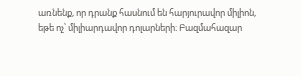առնենք, որ դրանք հասնում են հարյուրավոր միլիոն, եթե ոչ՝ միլիարդավոր դոլարների։ Բազմահազար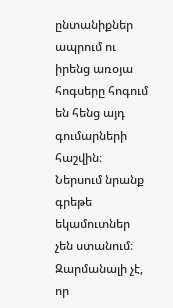ընտանիքներ ապրում ու իրենց առօյա հոգսերը հոգում են հենց այդ գումարների հաշվին։ Ներսում նրանք գրեթե եկամուտներ չեն ստանում։ Զարմանալի չէ, որ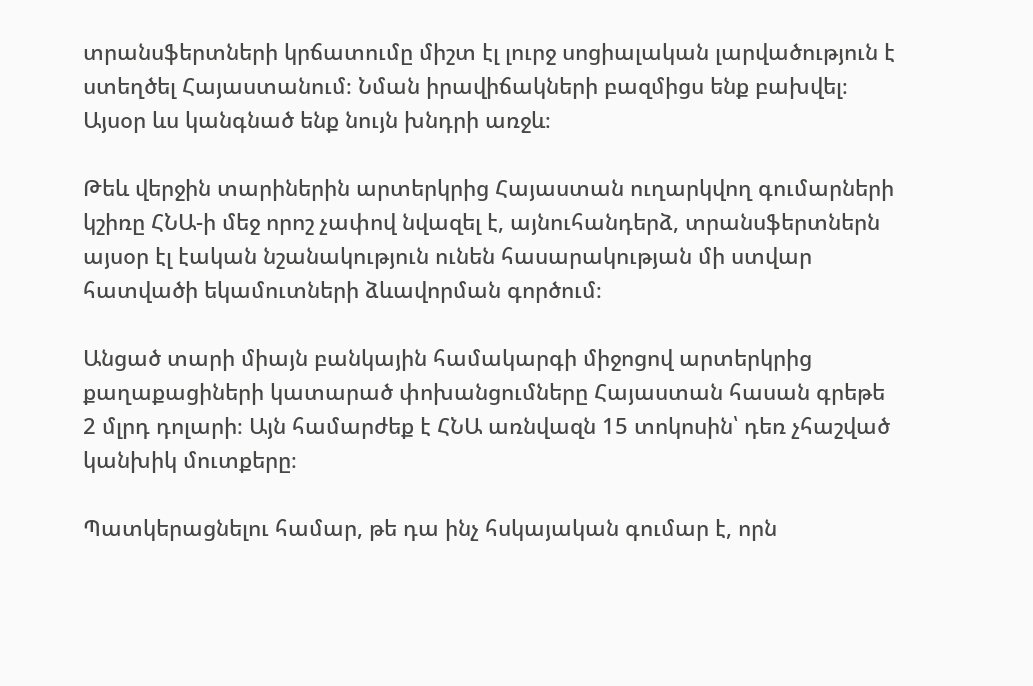տրանսֆերտների կրճատումը միշտ էլ լուրջ սոցիալական լարվածություն է ստեղծել Հայաստանում։ Նման իրավիճակների բազմիցս ենք բախվել։ Այսօր ևս կանգնած ենք նույն խնդրի առջև։

Թեև վերջին տարիներին արտերկրից Հայաստան ուղարկվող գումարների կշիռը ՀՆԱ-ի մեջ որոշ չափով նվազել է, այնուհանդերձ, տրանսֆերտներն այսօր էլ էական նշանակություն ունեն հասարակության մի ստվար հատվածի եկամուտների ձևավորման գործում։

Անցած տարի միայն բանկային համակարգի միջոցով արտերկրից քաղաքացիների կատարած փոխանցումները Հայաստան հասան գրեթե 2 մլրդ դոլարի։ Այն համարժեք է ՀՆԱ առնվազն 15 տոկոսին՝ դեռ չհաշված կանխիկ մուտքերը։

Պատկերացնելու համար, թե դա ինչ հսկայական գումար է, որն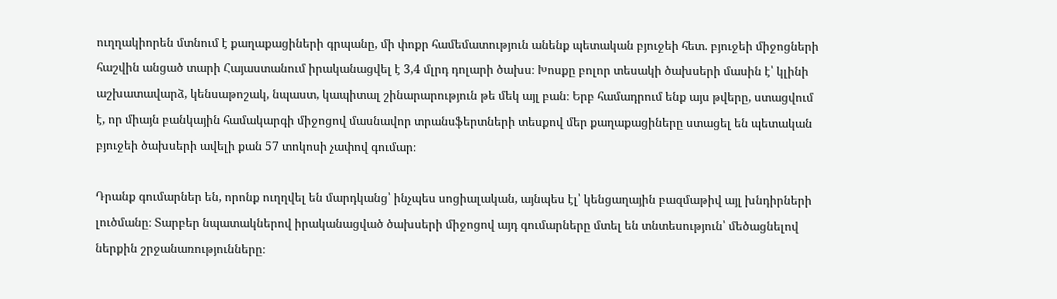ուղղակիորեն մտնում է քաղաքացիների գրպանը, մի փոքր համեմատություն անենք պետական բյուջեի հետ. բյուջեի միջոցների հաշվին անցած տարի Հայաստանում իրականացվել է 3,4 մլրդ դոլարի ծախս։ Խոսքը բոլոր տեսակի ծախսերի մասին է՝ կլինի աշխատավարձ, կենսաթոշակ, նպաստ, կապիտալ շինարարություն թե մեկ այլ բան։ Երբ համադրում ենք այս թվերը, ստացվում է, որ միայն բանկային համակարգի միջոցով մասնավոր տրանսֆերտների տեսքով մեր քաղաքացիները ստացել են պետական բյուջեի ծախսերի ավելի քան 57 տոկոսի չափով գումար։

Դրանք գումարներ են, որոնք ուղղվել են մարդկանց՝ ինչպես սոցիալական, այնպես էլ՝ կենցաղային բազմաթիվ այլ խնդիրների լուծմանը։ Տարբեր նպատակներով իրականացված ծախսերի միջոցով այդ գումարները մտել են տնտեսություն՝ մեծացնելով ներքին շրջանառությունները։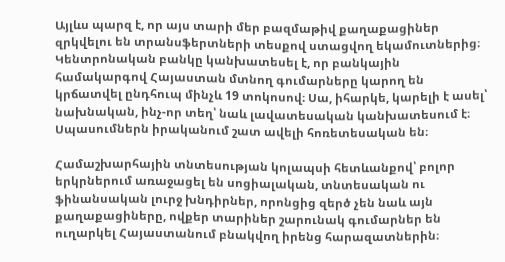Այլևս պարզ է, որ այս տարի մեր բազմաթիվ քաղաքացիներ զրկվելու են տրանսֆերտների տեսքով ստացվող եկամուտներից։ Կենտրոնական բանկը կանխատեսել է, որ բանկային համակարգով Հայաստան մտնող գումարները կարող են կրճատվել ընդհուպ մինչև 19 տոկոսով։ Սա, իհարկե, կարելի է ասել՝ նախնական, ինչ-որ տեղ՝ նաև լավատեսական կանխատեսում է։ Սպասումներն իրականում շատ ավելի հոռետեսական են։

Համաշխարհային տնտեսության կոլապսի հետևանքով՝ բոլոր երկրներում առաջացել են սոցիալական, տնտեսական ու ֆինանսական լուրջ խնդիրներ, որոնցից զերծ չեն նաև այն քաղաքացիները, ովքեր տարիներ շարունակ գումարներ են ուղարկել Հայաստանում բնակվող իրենց հարազատներին։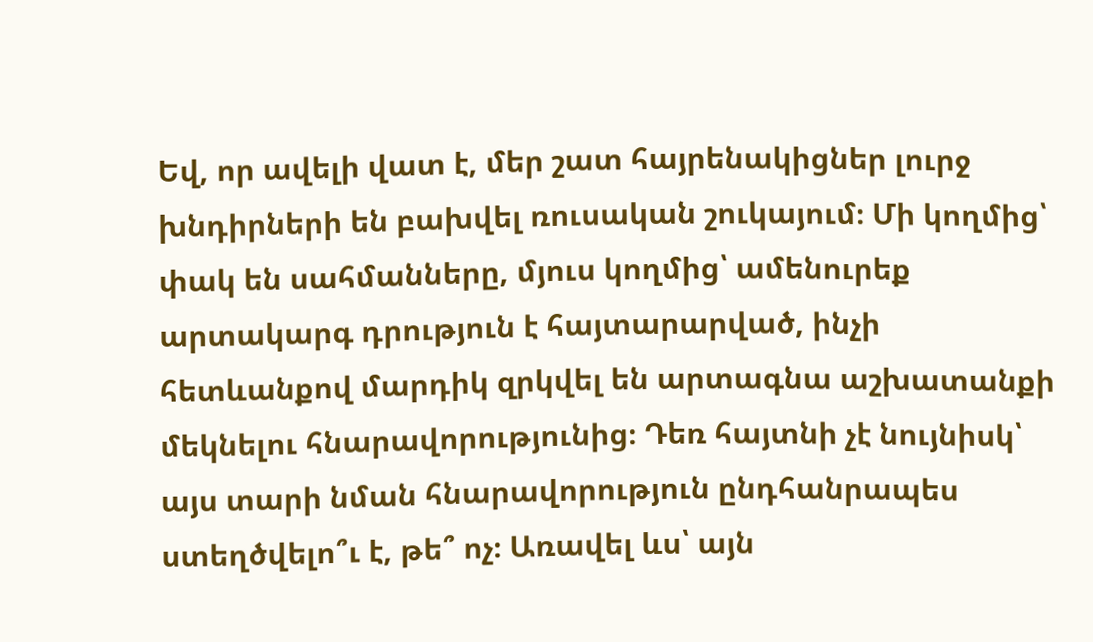Եվ, որ ավելի վատ է, մեր շատ հայրենակիցներ լուրջ խնդիրների են բախվել ռուսական շուկայում։ Մի կողմից՝ փակ են սահմանները, մյուս կողմից՝ ամենուրեք արտակարգ դրություն է հայտարարված, ինչի հետևանքով մարդիկ զրկվել են արտագնա աշխատանքի մեկնելու հնարավորությունից։ Դեռ հայտնի չէ նույնիսկ՝ այս տարի նման հնարավորություն ընդհանրապես ստեղծվելո՞ւ է, թե՞ ոչ։ Առավել ևս՝ այն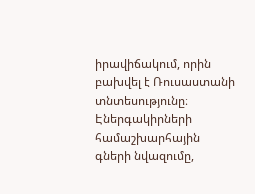իրավիճակում, որին բախվել է Ռուսաստանի տնտեսությունը։ Էներգակիրների համաշխարհային գների նվազումը,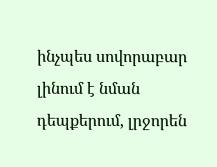ինչպես սովորաբար լինում է նման դեպքերում, լրջորեն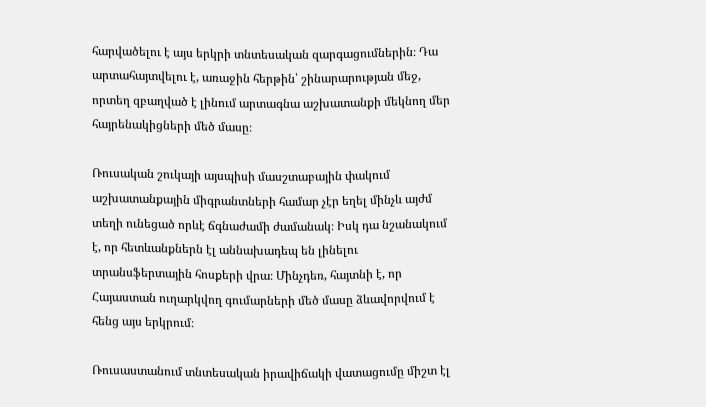հարվածելու է այս երկրի տնտեսական զարգացումներին։ Դա արտահայտվելու է, առաջին հերթին՝ շինարարության մեջ, որտեղ զբաղված է լինում արտագնա աշխատանքի մեկնող մեր հայրենակիցների մեծ մասը։

Ռուսական շուկայի այսպիսի մասշտաբային փակում աշխատանքային միգրանտների համար չէր եղել մինչև այժմ տեղի ունեցած որևէ ճգնաժամի ժամանակ։ Իսկ դա նշանակում է, որ հետևանքներն էլ աննախադեպ են լինելու տրանսֆերտային հոսքերի վրա։ Մինչդեռ, հայտնի է, որ Հայաստան ուղարկվող գումարների մեծ մասը ձևավորվում է հենց այս երկրում։

Ռուսաստանում տնտեսական իրավիճակի վատացումը միշտ էլ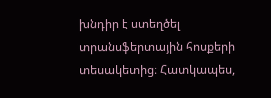խնդիր է ստեղծել տրանսֆերտային հոսքերի տեսակետից։ Հատկապես,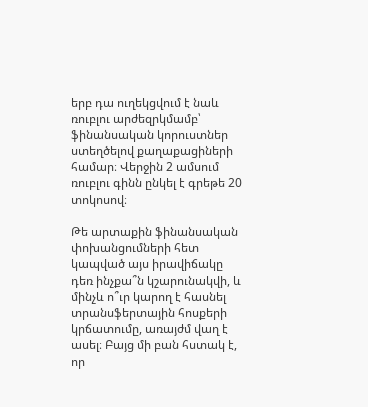երբ դա ուղեկցվում է նաև ռուբլու արժեզրկմամբ՝ ֆինանսական կորուստներ ստեղծելով քաղաքացիների համար։ Վերջին 2 ամսում ռուբլու գինն ընկել է գրեթե 20 տոկոսով։

Թե արտաքին ֆինանսական փոխանցումների հետ կապված այս իրավիճակը դեռ ինչքա՞ն կշարունակվի, և մինչև ո՞ւր կարող է հասնել տրանսֆերտային հոսքերի կրճատումը, առայժմ վաղ է ասել։ Բայց մի բան հստակ է, որ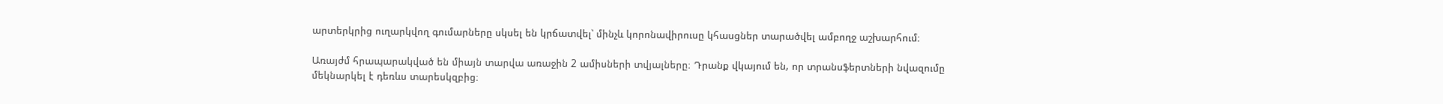արտերկրից ուղարկվող գումարները սկսել են կրճատվել՝ մինչև կորոնավիրուսը կհասցներ տարածվել ամբողջ աշխարհում։

Առայժմ հրապարակված են միայն տարվա առաջին 2 ամիսների տվյալները։ Դրանք վկայում են, որ տրանսֆերտների նվազումը մեկնարկել է դեռևս տարեսկզբից։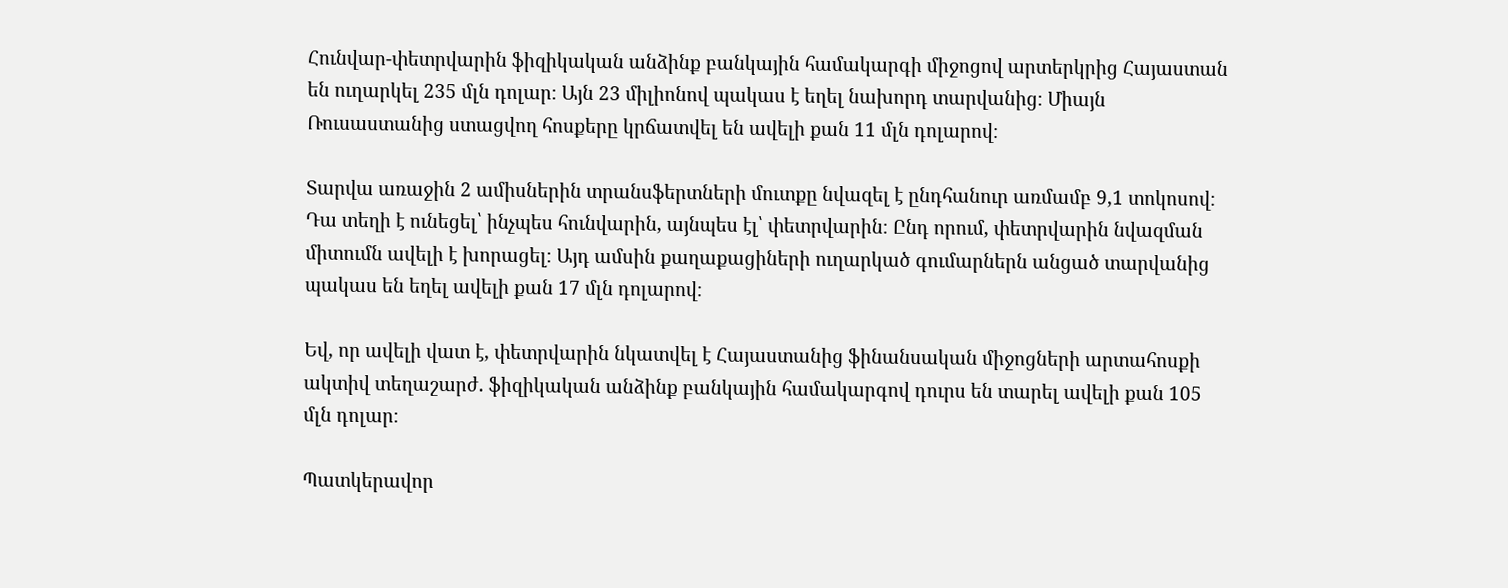Հունվար-փետրվարին ֆիզիկական անձինք բանկային համակարգի միջոցով արտերկրից Հայաստան են ուղարկել 235 մլն դոլար։ Այն 23 միլիոնով պակաս է եղել նախորդ տարվանից։ Միայն Ռուսաստանից ստացվող հոսքերը կրճատվել են ավելի քան 11 մլն դոլարով։

Տարվա առաջին 2 ամիսներին տրանսֆերտների մուտքը նվազել է ընդհանուր առմամբ 9,1 տոկոսով։ Դա տեղի է ունեցել՝ ինչպես հունվարին, այնպես էլ՝ փետրվարին։ Ընդ որում, փետրվարին նվազման միտումն ավելի է խորացել։ Այդ ամսին քաղաքացիների ուղարկած գումարներն անցած տարվանից պակաս են եղել ավելի քան 17 մլն դոլարով։

Եվ, որ ավելի վատ է, փետրվարին նկատվել է Հայաստանից ֆինանսական միջոցների արտահոսքի ակտիվ տեղաշարժ. ֆիզիկական անձինք բանկային համակարգով դուրս են տարել ավելի քան 105 մլն դոլար։

Պատկերավոր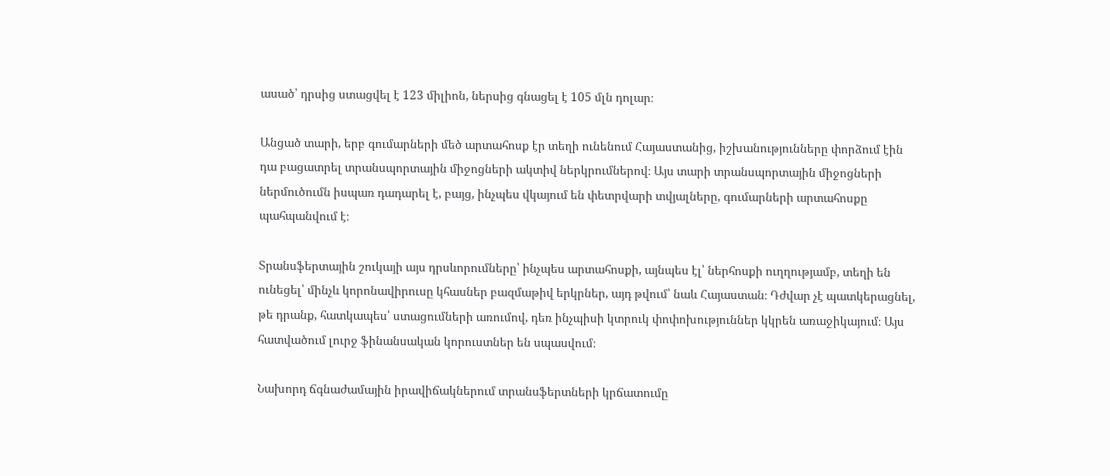ասած՝ դրսից ստացվել է 123 միլիոն, ներսից գնացել է 105 մլն դոլար։

Անցած տարի, երբ գումարների մեծ արտահոսք էր տեղի ունենում Հայաստանից, իշխանությունները փորձում էին դա բացատրել տրանսպորտային միջոցների ակտիվ ներկրումներով։ Այս տարի տրանսպորտային միջոցների ներմուծումն իսպառ դադարել է, բայց, ինչպես վկայում են փետրվարի տվյալները, գումարների արտահոսքը պահպանվում է։

Տրանսֆերտային շուկայի այս դրսևորումները՝ ինչպես արտահոսքի, այնպես էլ՝ ներհոսքի ուղղությամբ, տեղի են ունեցել՝ մինչև կորոնավիրուսը կհասներ բազմաթիվ երկրներ, այդ թվում՝ նաև Հայաստան։ Դժվար չէ պատկերացնել, թե դրանք, հատկապես՝ ստացումների առումով, դեռ ինչպիսի կտրուկ փոփոխություններ կկրեն առաջիկայում։ Այս հատվածում լուրջ ֆինանսական կորուստներ են սպասվում։

Նախորդ ճգնաժամային իրավիճակներում տրանսֆերտների կրճատումը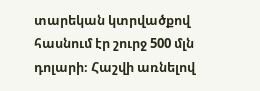տարեկան կտրվածքով հասնում էր շուրջ 500 մլն դոլարի։ Հաշվի առնելով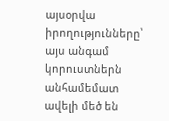այսօրվա իրողությունները՝ այս անգամ կորուստներն անհամեմատ ավելի մեծ են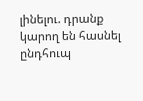լինելու. դրանք կարող են հասնել ընդհուպ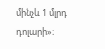մինչև 1 մլրդ դոլարի»։